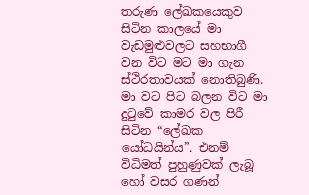තරුණ ලේඛකයෙකුව සිටින කාලයේ මා වැඩමුළුවලට සහභාගී වන විට මට මා ගැන ස්ථිරතාවයක් නොතිබුණි. මා වට පිට බලන විට මා දුටුවේ කාමර වල පිරී සිටින “ලේඛක යෝධයින්ය”. එනම් විධිමත් පුහුණුවක් ලැබූ හෝ වසර ගණන්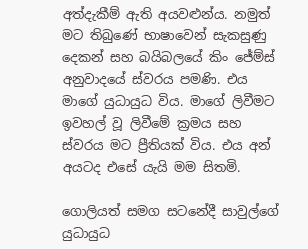අත්දැකීම් ඇති අයවළුන්ය. නමුත් මට තිබුණේ භාෂාවෙන් සැකසුණු දෙකන් සහ බයිබලයේ කිං ජේම්ස් අනුවාදයේ ස්වරය පමණි. එය මාගේ යුධායුධ විය. මාගේ ලිවීමට ඉවහල් වූ ලිවීමේ ක්‍රමය සහ ස්වරය මට ප්‍රීතියක් විය. එය අන් අයටද එසේ යැයි මම සිතමි.

ගොලියත් සමග සටනේදී සාවුල්ගේ යුධායුධ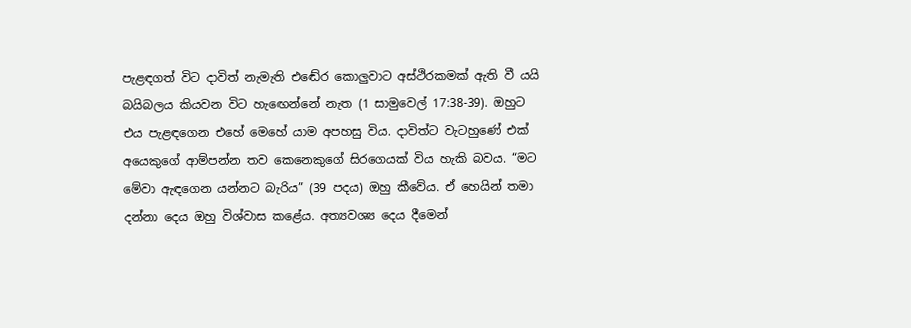පැළඳගත් විට දාවිත් නැමැති එඬේර කොලුවාට අස්ථිරකමක් ඇති වී යයි බයිබලය කියවන විට හැඟෙන්නේ නැත (1 සාමුවෙල් 17:38-39). ඔහුට එය පැළඳගෙන එහේ මෙහේ යාම අපහසු විය. දාවිත්ට වැටහුණේ එක් අයෙකුගේ ආම්පන්න තව කෙනෙකුගේ සිරගෙයක් විය හැකි බවය. “මට මේවා ඇඳගෙන යන්නට බැරිය” (39 පදය) ඔහු කීවේය. ඒ හෙයින් තමා දන්නා දෙය ඔහු විශ්වාස කළේය. අත්‍යවශ්‍ය දෙය දීමෙන්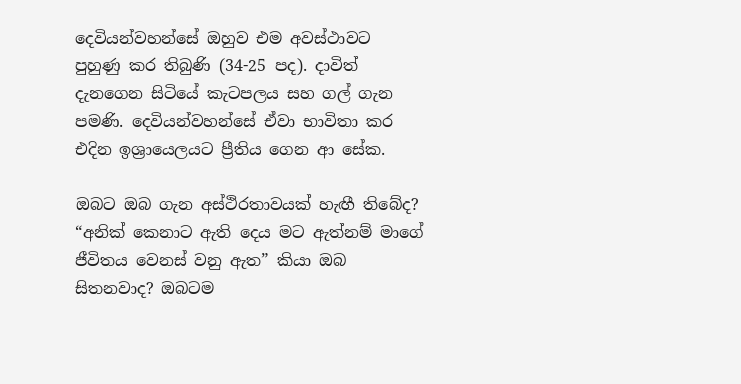දෙවියන්වහන්සේ ඔහුව එම අවස්ථාවට පුහුණු කර තිබුණි (34-25 පද). දාවිත් දැනගෙන සිටියේ කැටපලය සහ ගල් ගැන පමණි. දෙවියන්වහන්සේ ඒවා භාවිතා කර එදින ඉශ්‍රායෙලයට ප්‍රීතිය ගෙන ආ සේක.

ඔබට ඔබ ගැන අස්ථිරතාවයක් හැඟී තිබේද? “අනික් කෙනාට ඇති දෙය මට ඇත්නම් මාගේ ජීවිතය වෙනස් වනු ඇත” කියා ඔබ සිතනවාද? ඔබටම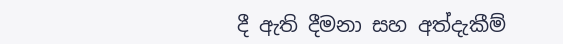දී ඇති දීමනා සහ අත්දැකීම්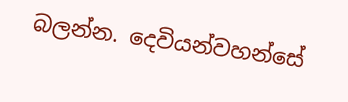බලන්න. දෙවියන්වහන්සේ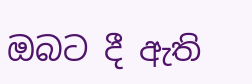ඔබට දී ඇති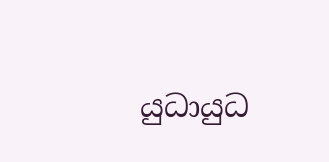යුධායුධ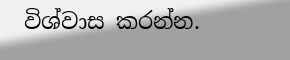විශ්වාස කරන්න.